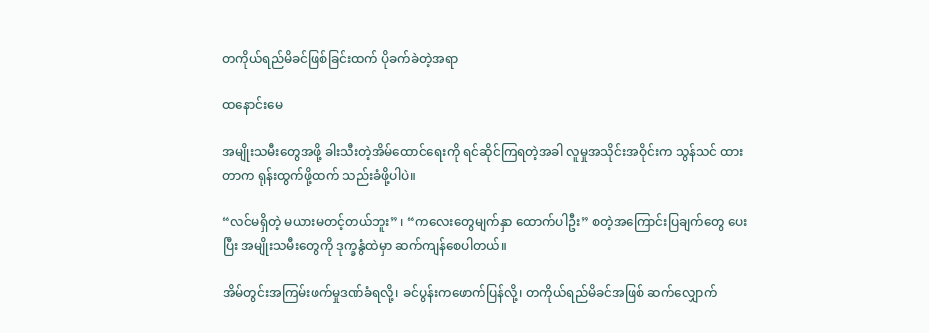တကိုယ်ရည်မိခင်ဖြစ်ခြင်းထက် ပိုခက်ခဲတဲ့အရာ

ထနောင်းမေ

အမျိုးသမီးတွေအဖို့ ခါးသီးတဲ့အိမ်ထောင်ရေးကို ရင်ဆိုင်ကြရတဲ့အခါ လူမှုအသိုင်းအဝိုင်းက သွန်သင် ထားတာက ရုန်းထွက်ဖို့ထက် သည်းခံဖို့ပါပဲ။

“လင်မရှိတဲ့ မယားမတင့်တယ်ဘူး” ၊ “ကလေးတွေမျက်နှာ ထောက်ပါဦး” စတဲ့အကြောင်းပြချက်တွေ ပေးပြီး အမျိုးသမီးတွေကို ဒုက္ခနွံထဲမှာ ဆက်ကျန်စေပါတယ်။

အိမ်တွင်းအကြမ်းဖက်မှုဒဏ်ခံရလို့၊ ခင်ပွန်းကဖောက်ပြန်လို့၊ တကိုယ်ရည်မိခင်အဖြစ် ဆက်လျှောက်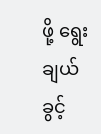ဖို့ ရွေးချယ်ခွင့်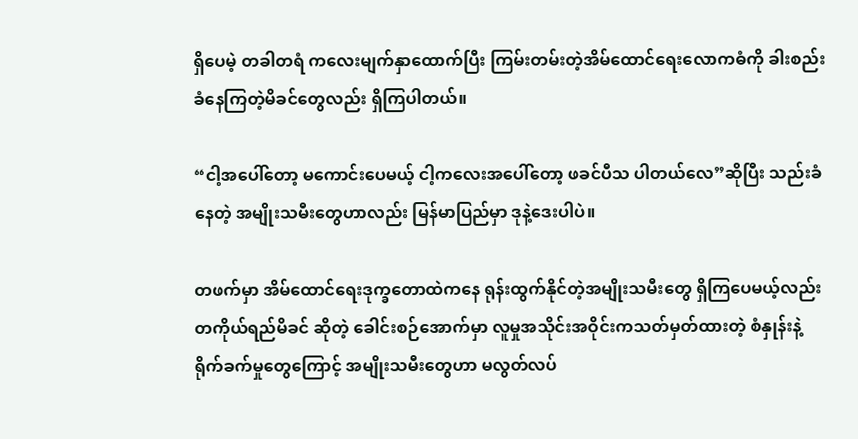ရှိပေမဲ့ တခါတရံ ကလေးမျက်နှာထောက်ပြီး ကြမ်းတမ်းတဲ့အိမ်ထောင်ရေးလောကဓံကို ခါးစည်းခံနေကြတဲ့မိခင်တွေလည်း ရှိကြပါတယ်။

“ငါ့အပေါ်တော့ မကောင်းပေမယ့် ငါ့ကလေးအပေါ်တော့ ဖခင်ပီသ ပါတယ်လေ”ဆိုပြီး သည်းခံနေတဲ့ အမျိုးသမီးတွေဟာလည်း မြန်မာပြည်မှာ ဒုနဲ့ဒေးပါပဲ။

တဖက်မှာ အိမ်ထောင်ရေးဒုက္ခတောထဲကနေ ရုန်းထွက်နိုင်တဲ့အမျိုးသမီးတွေ ရှိကြပေမယ့်လည်း တကိုယ်ရည်မိခင် ဆိုတဲ့ ခေါင်းစဉ်အောက်မှာ လူမှုအသိုင်းအဝိုင်းကသတ်မှတ်ထားတဲ့ စံနှုန်းနဲ့ ရိုက်ခက်မှုတွေကြောင့် အမျိုးသမီးတွေဟာ မလွတ်လပ်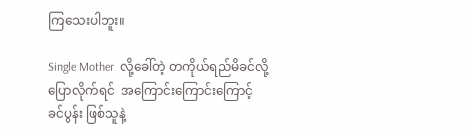ကြသေးပါဘူး။

Single Mother  လို့ခေါ်တဲ့ တကိုယ်ရည်မိခင်လို့ပြောလိုက်ရင်  အကြောင်းကြောင်းကြောင့် ခင်ပွန်း ဖြစ်သူနဲ့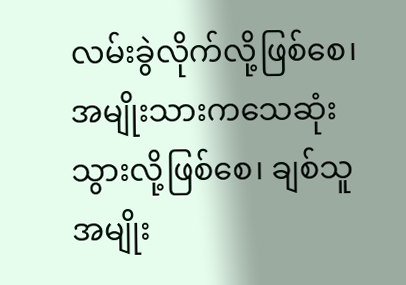လမ်းခွဲလိုက်လို့ဖြစ်စေ၊ အမျိုးသားကသေဆုံးသွားလို့ဖြစ်စေ၊ ချစ်သူအမျိုး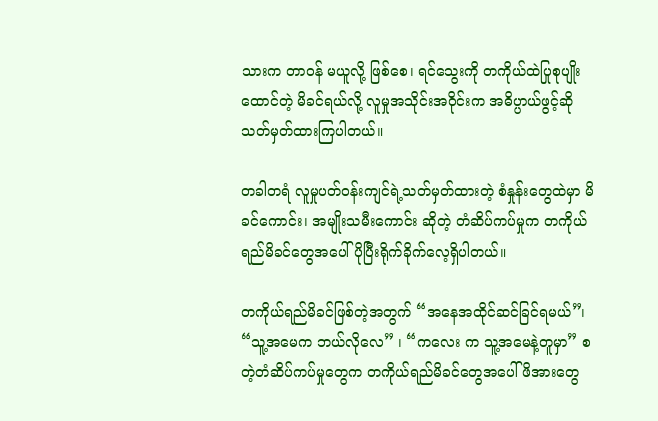သားက တာဝန် မယူလို့ ဖြစ်စေ၊ ရင်သွေးကို တကိုယ်ထဲပြုစုပျိုးထောင်တဲ့ မိခင်ရယ်လို့ လူမှုအသိုင်းအဝိုင်းက အဓိပ္ပာယ်ဖွင့်ဆို သတ်မှတ်ထားကြပါတယ်။

တခါတရံ လူမှုပတ်ဝန်းကျင်ရဲ့သတ်မှတ်ထားတဲ့ စံနှုန်းတွေထဲမှာ မိခင်ကောင်း၊ အမျိုးသမီးကောင်း ဆိုတဲ့ တံဆိပ်ကပ်မှုက တကိုယ်ရည်မိခင်တွေအပေါ် ပိုပြီးရိုက်ခိုက်လေ့ရှိပါတယ်။

တကိုယ်ရည်မိခင်ဖြစ်တဲ့အတွက် “အနေအထိုင်ဆင်ခြင်ရမယ်”၊ “သူ့အမေက ဘယ်လိုလေ” ၊ “ကလေး က သူ့အမေနဲ့တူမှာ” စတဲ့တံဆိပ်ကပ်မှုတွေက တကိုယ်ရည်မိခင်တွေအပေါ် ဖိအားတွေ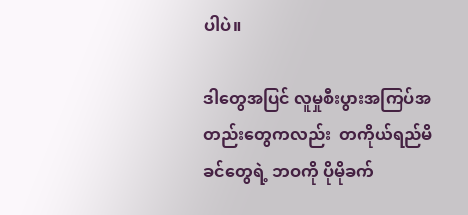ပါပဲ။

ဒါတွေအပြင် လူမှုစီးပွားအကြပ်အတည်းတွေကလည်း  တကိုယ်ရည်မိခင်တွေရဲ့ ဘဝကို ပိုမိုခက်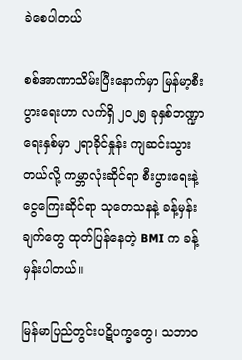ခဲစေပါတယ်

စစ်အာဏာသိမ်းပြီးနောက်မှာ မြန်မာ့စီးပွားရေးဟာ လက်ရှိ ၂၀၂၅ ခုနှစ်ဘဏ္ဍာရေးနှစ်မှာ ၂ရာခိုင်နှုန်း ကျဆင်းသွားတယ်လို့ ကမ္ဘာလုံးဆိုင်ရာ စီးပွားရေးနဲ့ ငွေကြေးဆိုင်ရာ သုတေသနနဲ့ ခန့်မှန်းချက်တွေ ထုတ်ပြန်နေတဲ့ BMI က ခန့်မှန်းပါတယ်။

မြန်မာပြည်တွင်းပဋိပက္ခတွေ၊ သဘာဝ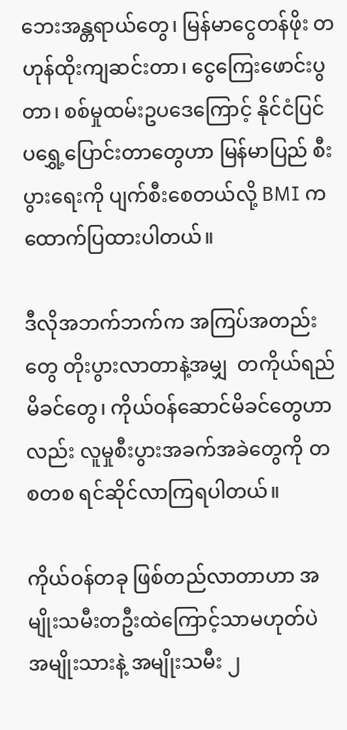ဘေးအန္တရာယ်တွေ၊ မြန်မာငွေတန်ဖိုး တဟုန်ထိုးကျဆင်းတာ၊ ငွေကြေးဖောင်းပွတာ၊ စစ်မှုထမ်းဥပဒေကြောင့် နိုင်ငံပြင်ပရွှေ့ပြောင်းတာတွေဟာ မြန်မာပြည် စီးပွားရေးကို ပျက်စီးစေတယ်လို့ BMI က ထောက်ပြထားပါတယ်။

ဒီလိုအဘက်ဘက်က အကြပ်အတည်းတွေ တိုးပွားလာတာနဲ့အမျှ  တကိုယ်ရည်မိခင်တွေ၊ ကိုယ်ဝန်ဆောင်မိခင်တွေဟာလည်း လူမှုစီးပွားအခက်အခဲတွေကို တစတစ ရင်ဆိုင်လာကြရပါတယ်။

ကိုယ်ဝန်တခု ဖြစ်တည်လာတာဟာ အမျိုးသမီးတဦးထဲကြောင့်သာမဟုတ်ပဲ အမျိုးသားနဲ့ အမျိုးသမီး ၂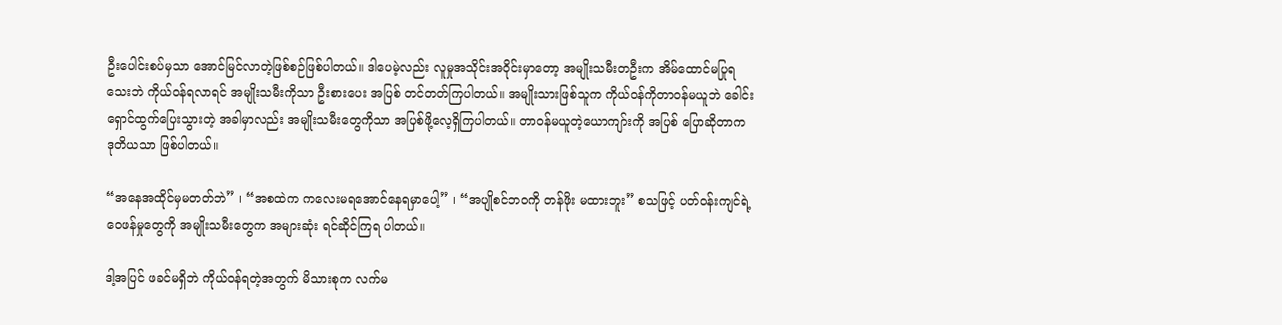ဦးပေါင်းစပ်မှသာ အောင်မြင်လာတဲ့ဖြစ်စဉ်ဖြစ်ပါတယ်။ ဒါပေမဲ့လည်း လူမှုအသိုင်းအဝိုင်းမှာတော့ အမျိုးသမီးတဦးက အိမ်ထောင်မပြုရသေးဘဲ ကိုယ်ဝန်ရလာရင် အမျိုးသမီးကိုသာ ဦးစားပေး အပြစ် တင်တတ်ကြပါတယ်။ အမျိုးသားဖြစ်သူက ကိုယ်ဝန်ကိုတာဝန်မယူဘဲ ခေါင်းရှောင်ထွက်ပြေးသွားတဲ့ အခါမှာလည်း အမျိုးသမီးတွေကိုသာ အပြစ်ဖို့လေ့ရှိကြပါတယ်။ တာဝန်မယူတဲ့ယောကျာ်းကို အပြစ် ပြောဆိုတာက ဒုတိယသာ ဖြစ်ပါတယ်။

“အနေအထိုင်မှမတတ်ဘဲ” ၊ “အစထဲက ကလေးမရအောင်နေရမှာပေါ့” ၊ “အပျိုစင်ဘဝကို တန်ဖိုး မထားဘူး” စသဖြင့် ပတ်ဝန်းကျင်ရဲ့ ဝေဖန်မှုတွေကို အမျိုးသမီးတွေက အများဆုံး ရင်ဆိုင်ကြရ ပါတယ်။

ဒါ့အပြင် ဖခင်မရှိဘဲ ကိုယ်ဝန်ရတဲ့အတွက် မိသားစုက လက်မ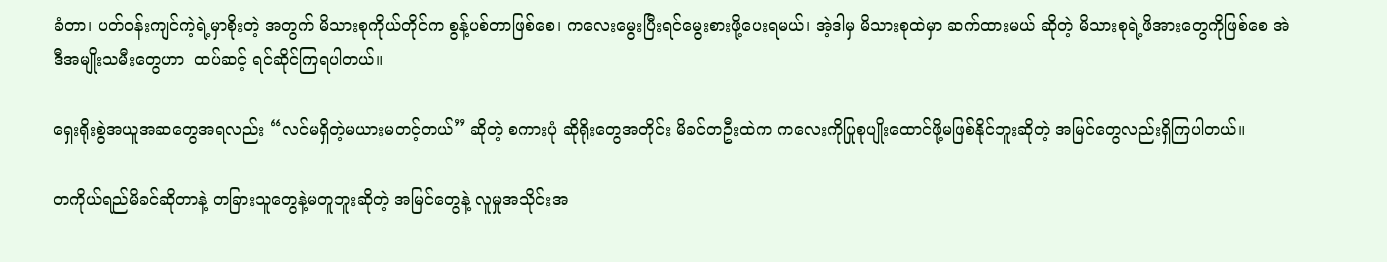ခံတာ၊ ပတ်ဝန်းကျင်ကဲ့ရဲ့မှာစိုးတဲ့ အတွက် မိသားစုကိုယ်တိုင်က စွန့်ပစ်တာဖြစ်စေ၊ ကလေးမွေးပြီးရင်မွေးစားဖို့ပေးရမယ်၊ အဲ့ဒါမှ မိသားစုထဲမှာ ဆက်ထားမယ် ဆိုတဲ့ မိသားစုရဲ့ဖိအားတွေကိုဖြစ်စေ အဲဒီအမျိုးသမီးတွေဟာ  ထပ်ဆင့် ရင်ဆိုင်ကြရပါတယ်။

ရှေးရိုးစွဲအယူအဆတွေအရလည်း “လင်မရှိတဲ့မယားမတင့်တယ်” ဆိုတဲ့ စကားပုံ ဆိုရိုးတွေအတိုင်း မိခင်တဦးထဲက ကလေးကိုပြုစုပျိုးထောင်ဖို့မဖြစ်နိုင်ဘူးဆိုတဲ့ အမြင်တွေလည်းရှိကြပါတယ်။

တကိုယ်ရည်မိခင်ဆိုတာနဲ့ တခြားသူတွေနဲ့မတူဘူးဆိုတဲ့ အမြင်တွေနဲ့ လူမှုအသိုင်းအ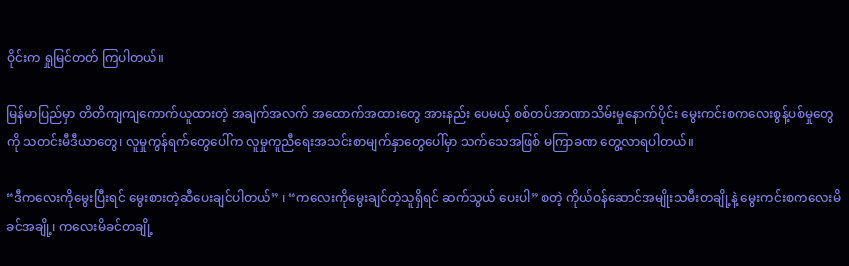ဝိုင်းက ရှုမြင်တတ် ကြပါတယ်။

မြန်မာပြည်မှာ တိတိကျကျကောက်ယူထားတဲ့ အချက်အလက် အထောက်အထားတွေ အားနည်း ပေမယ့် စစ်တပ်အာဏာသိမ်းမှုနောက်ပိုင်း မွေးကင်းစကလေးစွန့်ပစ်မှုတွေကို သတင်းမီဒီယာတွေ၊ လူမှုကွန်ရက်တွေပေါ်က လူမှုကူညီရေးအသင်းစာမျက်နှာတွေပေါ်မှာ သက်သေအဖြစ် မကြာခဏ တွေ့လာရပါတယ်။

“ဒီကလေးကိုမွေးပြီးရင် မွေးစားတဲ့ဆီပေးချင်ပါတယ်” ၊ “ကလေးကိုမွေးချင်တဲ့သူရှိရင် ဆက်သွယ် ပေးပါ” စတဲ့ ကိုယ်ဝန်ဆောင်အမျိုးသမီးတချို့နဲ့ မွေးကင်းစကလေးမိခင်အချို့၊ ကလေးမိခင်တချို့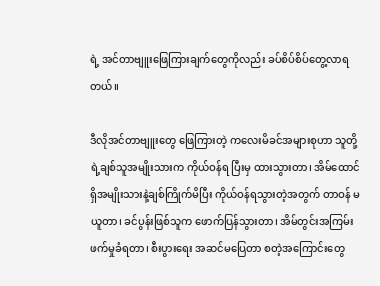ရဲ့ အင်တာဗျူးဖြေကြားချက်တွေကိုလည်း ခပ်စိပ်စိပ်တွေ့လာရတယ်။

ဒီလိုအင်တာဗျူးတွေ ဖြေကြားတဲ့ ကလေးမိခင်အများစုဟာ သူတို့ရဲ့ချစ်သူအမျိုးသားက ကိုယ်ဝန်ရ ပြီးမှ ထားသွားတာ၊ အိမ်ထောင်ရှိအမျိုးသားနဲ့ချစ်ကြိုက်မိပြီး ကိုယ်ဝန်ရသွားတဲ့အတွက် တာဝန် မယူတာ၊ ခင်ပွန်းဖြစ်သူက ဖောက်ပြန်သွားတာ၊ အိမ်တွင်းအကြမ်းဖက်မှုခံရတာ၊ စီးပွားရေး အဆင်မပြေတာ စတဲ့အကြောင်းတွေ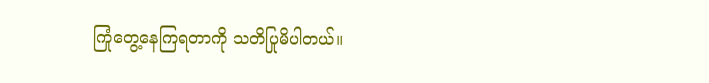ကြုံတွေ့နေကြရတာကို သတိပြုမိပါတယ်။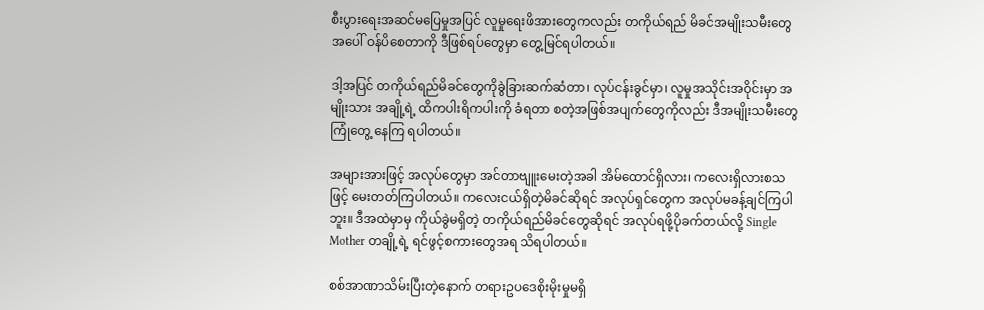စီးပွားရေးအဆင်မပြေမှုအပြင် လူမှုရေးဖိအားတွေကလည်း တကိုယ်ရည် မိခင်အမျိုးသမီးတွေအပေါ် ဝန်ပိစေတာကို ဒီဖြစ်ရပ်တွေမှာ တွေ့မြင်ရပါတယ်။

ဒါ့အပြင် တကိုယ်ရည်မိခင်တွေကိုခွဲခြားဆက်ဆံတာ၊ လုပ်ငန်းခွင်မှာ၊ လူမှုအသိုင်းအဝိုင်းမှာ အမျိုးသား အချို့ရဲ့ ထိကပါးရိကပါးကို ခံရတာ စတဲ့အဖြစ်အပျက်တွေကိုလည်း ဒီအမျိုးသမီးတွေ ကြုံတွေ့ နေကြ ရပါတယ်။

အများအားဖြင့် အလုပ်တွေမှာ အင်တာဗျူးမေးတဲ့အခါ အိမ်ထောင်ရှိလား၊ ကလေးရှိလားစသဖြင့် မေးတတ်ကြပါတယ်။ ကလေးငယ်ရှိတဲ့မိခင်ဆိုရင် အလုပ်ရှင်တွေက အလုပ်မခန့်ချင်ကြပါဘူး။ ဒီအထဲမှာမှ ကိုယ်ခွဲမရှိတဲ့ တကိုယ်ရည်မိခင်တွေဆိုရင် အလုပ်ရဖို့ပိုခက်တယ်လို့ Single Mother တချို့ရဲ့ ရင်ဖွင့်စကားတွေအရ သိရပါတယ်။

စစ်အာဏာသိမ်းပြီးတဲ့နောက် တရားဥပဒေစိုးမိုးမှုမရှိ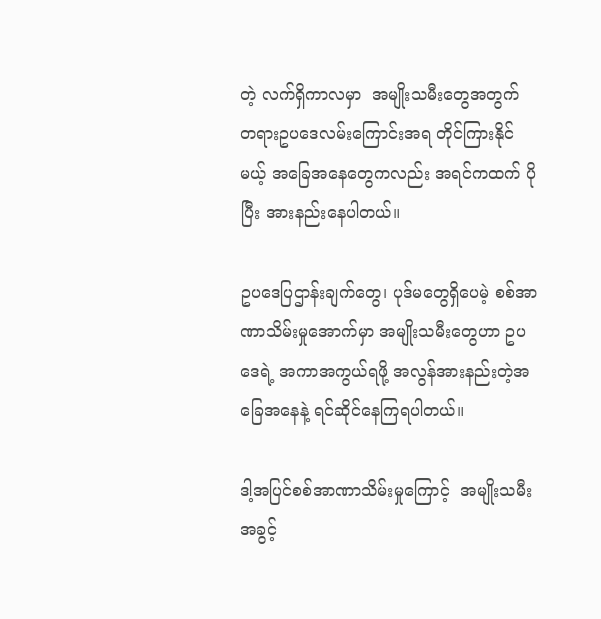တဲ့ လက်ရှိကာလမှာ  အမျိုးသမီးတွေအတွက် တရားဥပဒေလမ်းကြောင်းအရ တိုင်ကြားနိုင်မယ့် အခြေအနေတွေကလည်း အရင်ကထက် ပိုပြီး အားနည်းနေပါတယ်။

ဥပဒေပြဌာန်းချက်တွေ၊ ပုဒ်မတွေရှိပေမဲ့ စစ်အာဏာသိမ်းမှုအောက်မှာ အမျိုးသမီးတွေဟာ ဥပဒေရဲ့ အကာအကွယ်ရဖို့ အလွန်အားနည်းတဲ့အခြေအနေနဲ့ ရင်ဆိုင်နေကြရပါတယ်။

ဒါ့အပြင်စစ်အာဏာသိမ်းမှုကြောင့်  အမျိုးသမီးအခွင့်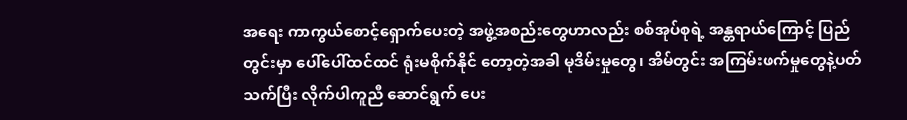အရေး ကာကွယ်စောင့်ရှောက်ပေးတဲ့ အဖွဲ့အစည်းတွေဟာလည်း စစ်အုပ်စုရဲ့ အန္တရာယ်ကြောင့် ပြည်တွင်းမှာ ပေါ်ပေါ်ထင်ထင် ရုံးမစိုက်နိုင် တော့တဲ့အခါ မုဒိမ်းမှုတွေ၊ အိမ်တွင်း အကြမ်းဖက်မှုတွေနဲ့ပတ်သက်ပြီး လိုက်ပါကူညီ ဆောင်ရွက် ပေး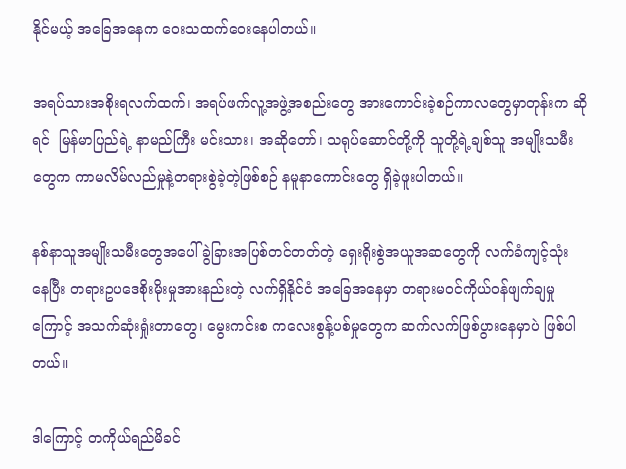နိုင်မယ့် အခြေအနေက ဝေးသထက်ဝေးနေပါတယ်။

အရပ်သားအစိုးရလက်ထက်၊ အရပ်ဖက်လူ့အဖွဲ့အစည်းတွေ အားကောင်းခဲ့စဉ်ကာလတွေမှာတုန်းက ဆိုရင်  မြန်မာပြည်ရဲ့ နာမည်ကြီး မင်းသား၊ အဆိုတော်၊ သရုပ်ဆောင်တို့ကို သူတို့ရဲ့ချစ်သူ အမျိုးသမီး တွေက ကာမလိမ်လည်မှုနဲ့တရားစွဲခဲ့တဲ့ဖြစ်စဉ် နမူနာကောင်းတွေ ရှိခဲ့ဖူးပါတယ်။

နစ်နာသူအမျိုးသမီးတွေအပေါ် ခွဲခြားအပြစ်တင်တတ်တဲ့ ရှေးရိုးစွဲအယူအဆတွေကို လက်ခံကျင့်သုံး နေပြီး တရားဥပဒေစိုးမိုးမှုအားနည်းတဲ့ လက်ရှိနိုင်ငံ အခြေအနေမှာ တရားမဝင်ကိုယ်ဝန်ဖျက်ချမှု ကြောင့် အသက်ဆုံးရှုံးတာတွေ၊ မွေးကင်းစ ကလေးစွန့်ပစ်မှုတွေက ဆက်လက်ဖြစ်ပွားနေမှာပဲ ဖြစ်ပါ တယ်။

ဒါကြောင့် တကိုယ်ရည်မိခင်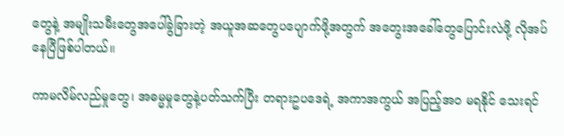တွေနဲ့ အမျိုးသမီးတွေအပေါ်ခွဲခြားတဲ့ အယူအဆတွေပပျောက်ဖို့အတွက် အတွေးအခေါ်တွေပြောင်းလဲဖို့ လိုအပ်နေပြီဖြစ်ပါတယ်။

ကာမလိမ်လည်မှုတွေ၊ အဓမ္မမှုတွေနဲ့ပတ်သက်ပြီး တရားဥပဒေရဲ့ အကာအကွယ် အပြည့်အဝ မရနိုင် သေးရင်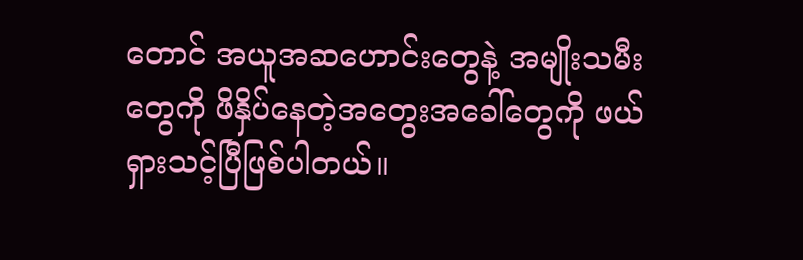တောင် အယူအဆဟောင်းတွေနဲ့ အမျိုးသမီးတွေကို ဖိနှိပ်နေတဲ့အတွေးအခေါ်တွေကို ဖယ်ရှားသင့်ပြီဖြစ်ပါတယ်။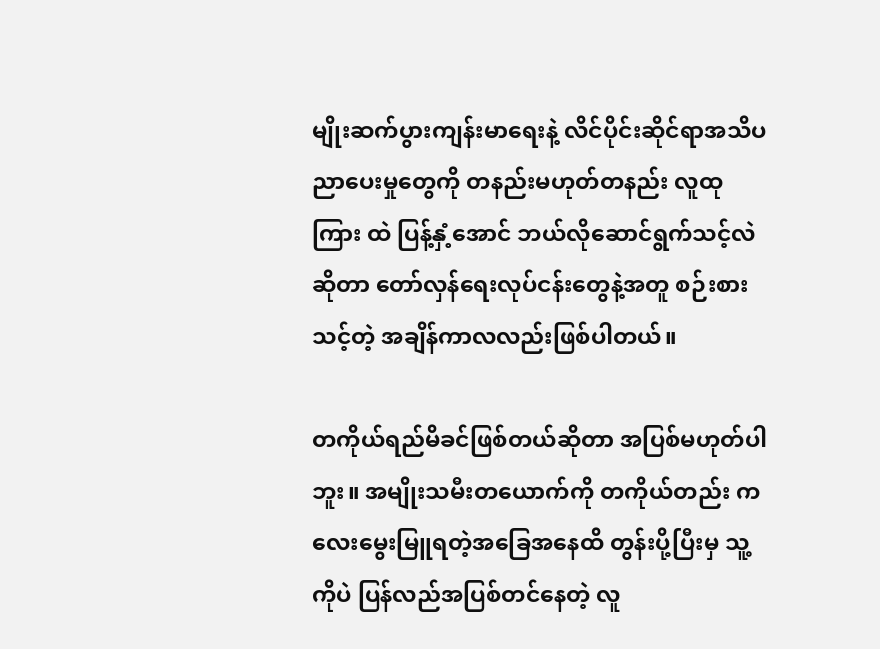မျိုးဆက်ပွားကျန်းမာရေးနဲ့ လိင်ပိုင်းဆိုင်ရာအသိပညာပေးမှုတွေကို တနည်းမဟုတ်တနည်း လူထုကြား ထဲ ပြန့်နှံ့အောင် ဘယ်လိုဆောင်ရွက်သင့်လဲဆိုတာ တော်လှန်ရေးလုပ်ငန်းတွေနဲ့အတူ စဉ်းစားသင့်တဲ့ အချိန်ကာလလည်းဖြစ်ပါတယ်။

တကိုယ်ရည်မိခင်ဖြစ်တယ်ဆိုတာ အပြစ်မဟုတ်ပါဘူး။ အမျိုးသမီးတယောက်ကို တကိုယ်တည်း ကလေးမွေးမြူရတဲ့အခြေအနေထိ တွန်းပို့ပြီးမှ သူ့ကိုပဲ ပြန်လည်အပြစ်တင်နေတဲ့ လူ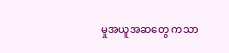မှုအယူအဆတွေ ကသာ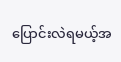ပြောင်းလဲရမယ့်အ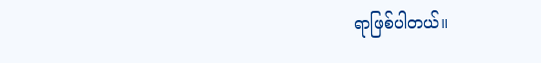ရာဖြစ်ပါတယ်။